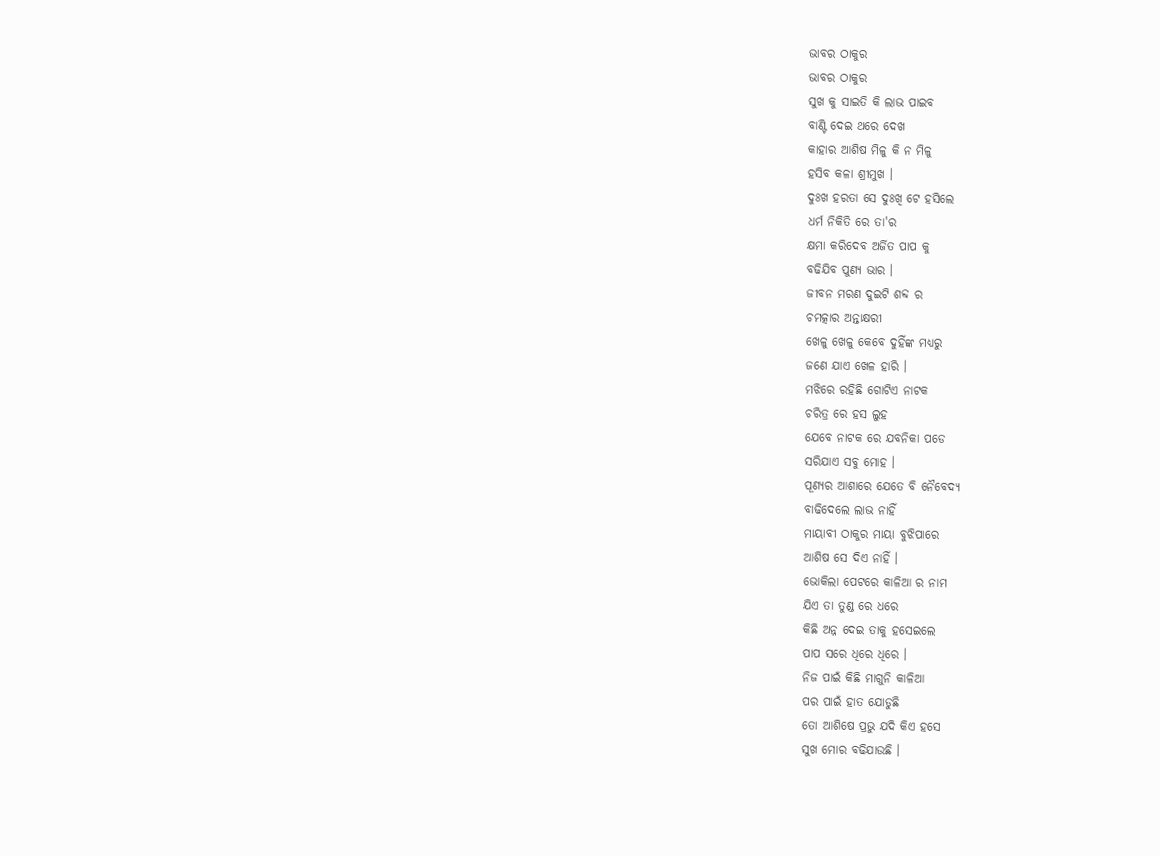ଭାବର ଠାକୁର
ଭାବର ଠାକୁର
ସୁଖ କୁ ସାଇତି କି ଲାଭ ପାଇବ
ବାଣ୍ଟି ଦେଇ ଥରେ ଦେଖ
କାହାର ଆଶିଷ ମିଳୁ କି ନ ମିଳୁ
ହସିବ କଳା ଶ୍ରୀମୁଖ ।
ଦୁଃଖ ହରତା ସେ ଦୁଃଖି ଟେ ହସିଲେ
ଧର୍ମ ନିକିତି ରେ ତା'ର
କ୍ଷମା କରିଦେବ ଅର୍ଜିତ ପାପ କୁ
ବଢିଯିବ ପୁଣ୍ୟ ଭାର ।
ଜୀବନ ମରଣ ଦୁଇଟି ଶବ୍ଦ ର
ଚମତ୍କାର ଅନ୍ତାକ୍ଷରୀ
ଖେଳୁ ଖେଳୁ କେବେ ଦୁହିଁଙ୍କ ମଧ୍ୟରୁ
ଜଣେ ଯାଏ ଖେଳ ହାରି ।
ମଝିରେ ରହିଛି ଗୋଟିଏ ନାଟକ
ଚରିତ୍ର ରେ ହସ ଲୁହ
ଯେବେ ନାଟକ ରେ ଯବନିକା ପଡେ
ସରିଯାଏ ସବୁ ମୋହ ।
ପୂଣ୍ୟର ଆଶାରେ ଯେତେ ବି ନୈବେଦ୍ୟ
ବାଢିଦେଲେ ଲାଭ ନାହିଁ
ମାୟାବୀ ଠାକୁର ମାୟା ବୁଝିପାରେ
ଆଶିଷ ସେ ଦିଏ ନାହିଁ ।
ଭୋକିଲା ପେଟରେ କାଳିଆ ର ନାମ
ଯିଏ ତା ତୁଣ୍ଡ ରେ ଧରେ
କିଛି ଅନ୍ନ ଦେଇ ତାକୁ ହସେଇଲେ
ପାପ ସରେ ଧିରେ ଧିରେ ।
ନିଜ ପାଇଁ କିଛି ମାଗୁନି କାଳିଆ
ପର ପାଇଁ ହାତ ଯୋଡୁଛି
ତୋ ଆଶିଷେ ପ୍ରଭୁ ଯଦି କିଏ ହସେ
ସୁଖ ମୋର ବଢିଯାଉଛି ।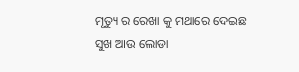ମୃତ୍ୟୁ ର ରେଖା କୁ ମଥାରେ ଦେଇଛ
ସୁଖ ଆଉ ଲୋଡା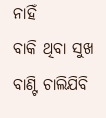ନାହିଁ
ବାକି ଥିବା ସୁଖ ବାଣ୍ଟି ଚାଲିଯିବି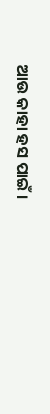ଆଉ କାହା ହସ ପାଇଁ ।